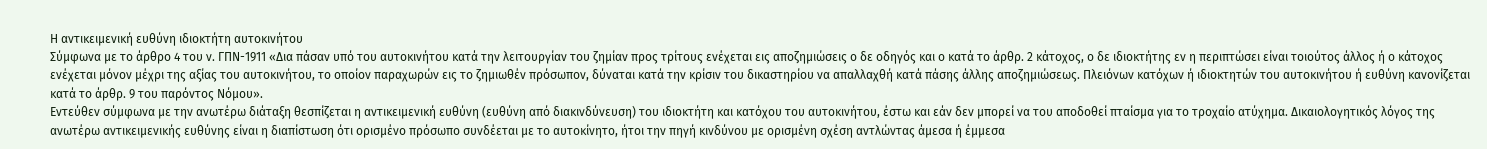Η αντικειμενική ευθύνη ιδιοκτήτη αυτοκινήτου
Σύμφωνα με το άρθρο 4 του ν. ΓΠΝ-1911 «Δια πάσαν υπό του αυτοκινήτου κατά την λειτουργίαν του ζημίαν προς τρίτους ενέχεται εις αποζημιώσεις ο δε οδηγός και ο κατά το άρθρ. 2 κάτοχος, ο δε ιδιοκτήτης εν η περιπτώσει είναι τοιούτος άλλος ή ο κάτοχος ενέχεται μόνον μέχρι της αξίας του αυτοκινήτου, το οποίον παραχωρών εις το ζημιωθέν πρόσωπον, δύναται κατά την κρίσιν του δικαστηρίου να απαλλαχθή κατά πάσης άλλης αποζημιώσεως. Πλειόνων κατόχων ή ιδιοκτητών του αυτοκινήτου ή ευθύνη κανονίζεται κατά το άρθρ. 9 του παρόντος Νόμου».
Εντεύθεν σύμφωνα με την ανωτέρω διάταξη θεσπίζεται η αντικειμενική ευθύνη (ευθύνη από διακινδύνευση) του ιδιοκτήτη και κατόχου του αυτοκινήτου, έστω και εάν δεν μπορεί να του αποδοθεί πταίσμα για το τροχαίο ατύχημα. Δικαιολογητικός λόγος της ανωτέρω αντικειμενικής ευθύνης είναι η διαπίστωση ότι ορισμένο πρόσωπο συνδέεται με το αυτοκίνητο, ήτοι την πηγή κινδύνου με ορισμένη σχέση αντλώντας άμεσα ή έμμεσα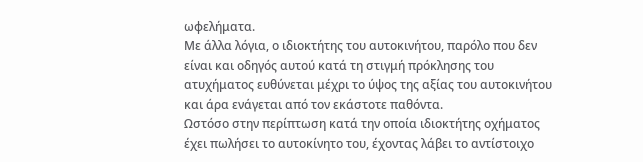ωφελήματα.
Με άλλα λόγια, ο ιδιοκτήτης του αυτοκινήτου, παρόλο που δεν είναι και οδηγός αυτού κατά τη στιγμή πρόκλησης του ατυχήματος ευθύνεται μέχρι το ύψος της αξίας του αυτοκινήτου και άρα ενάγεται από τον εκάστοτε παθόντα.
Ωστόσο στην περίπτωση κατά την οποία ιδιοκτήτης οχήματος έχει πωλήσει το αυτοκίνητο του, έχοντας λάβει το αντίστοιχο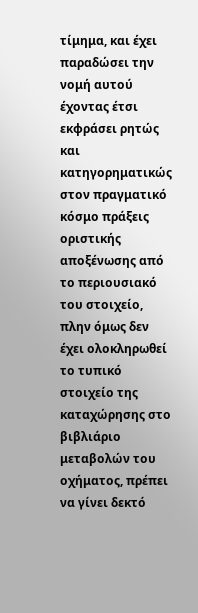τίμημα, και έχει παραδώσει την νομή αυτού έχοντας έτσι εκφράσει ρητώς και κατηγορηματικώς στον πραγματικό κόσμο πράξεις οριστικής αποξένωσης από το περιουσιακό του στοιχείο, πλην όμως δεν έχει ολοκληρωθεί το τυπικό στοιχείο της καταχώρησης στο βιβλιάριο μεταβολών του οχήματος, πρέπει να γίνει δεκτό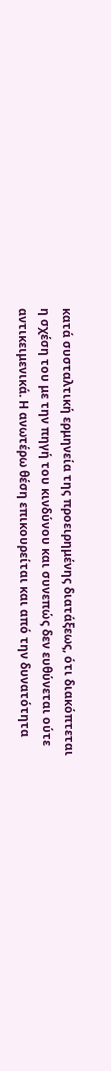κατά συσταλτική ερμηνεία της προειρημένης διατάξεως, ότι διακόπτεται η σχέση του με την πηγή του κινδύνου και συνεπώς δεν ευθύνεται ούτε αντικειμενικά. Η ανωτέρω θέση επικουρείται και από την δυνατότητα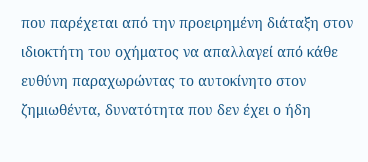που παρέχεται από την προειρημένη διάταξη στον ιδιοκτήτη του οχήματος να απαλλαγεί από κάθε ευθύνη παραχωρώντας το αυτοκίνητο στον ζημιωθέντα, δυνατότητα που δεν έχει ο ήδη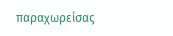παραχωρείσας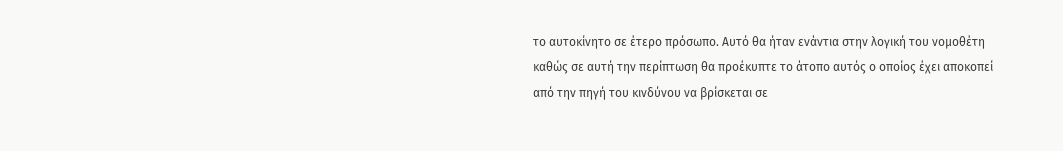το αυτοκίνητο σε έτερο πρόσωπο. Αυτό θα ήταν ενάντια στην λογική του νομοθέτη καθώς σε αυτή την περίπτωση θα προέκυπτε το άτοπο αυτός ο οποίος έχει αποκοπεί από την πηγή του κινδύνου να βρίσκεται σε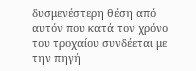δυσμενέστερη θέση από αυτόν που κατά τον χρόνο του τροχαίου συνδέεται με την πηγή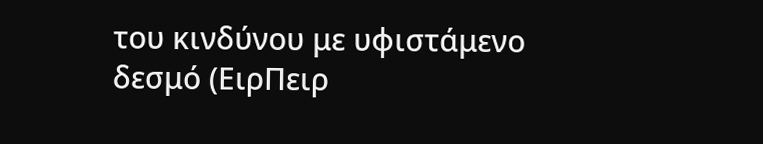του κινδύνου με υφιστάμενο δεσμό (ΕιρΠειρ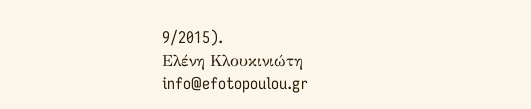9/2015).
Ελένη Κλουκινιώτη
info@efotopoulou.gr